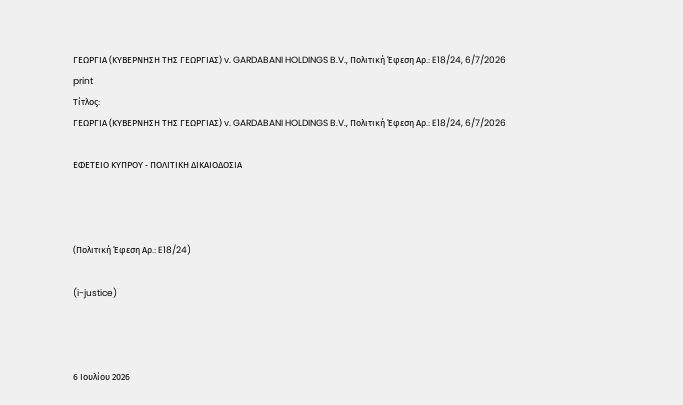ΓΕΩΡΓΙΑ (ΚΥΒΕΡΝΗΣΗ ΤΗΣ ΓΕΩΡΓΙΑΣ) v. GARDABANI HOLDINGS B.V., Πολιτική Έφεση Αρ.: E18/24, 6/7/2026
print
Τίτλος:
ΓΕΩΡΓΙΑ (ΚΥΒΕΡΝΗΣΗ ΤΗΣ ΓΕΩΡΓΙΑΣ) v. GARDABANI HOLDINGS B.V., Πολιτική Έφεση Αρ.: E18/24, 6/7/2026

ΕΦΕΤΕΙΟ ΚΥΠΡΟΥ ‑ ΠΟΛΙΤΙΚΗ ΔΙΚΑΙΟΔΟΣΙΑ



(Πολιτική Έφεση Αρ.: E18/24)

(i-justice)



6 Ιουλίου 2026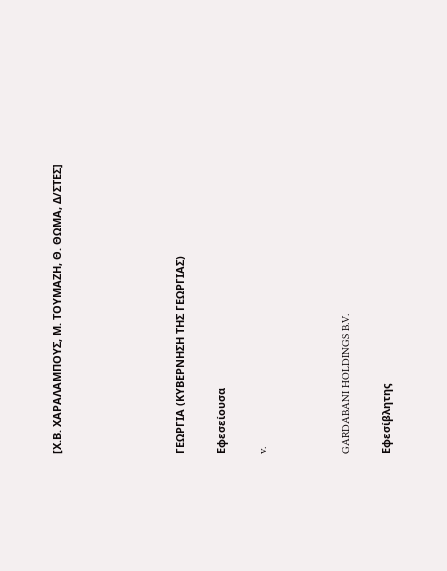[Χ.Β. ΧΑΡΑΛΑΜΠΟΥΣ, Μ. ΤΟΥΜΑΖΗ, Θ. ΘΩΜΑ, Δ/ΣΤΕΣ]





ΓΕΩΡΓΙΑ (ΚΥΒΕΡΝΗΣΗ ΤΗΣ ΓΕΩΡΓΙΑΣ)

Εφεσείουσα

v.



GARDABANI HOLDINGS B.V.

Εφεσίβλητης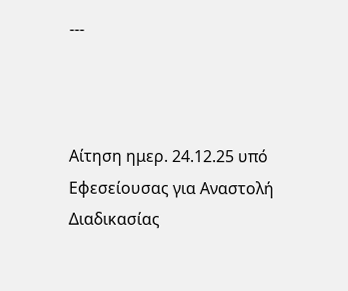---



Αίτηση ημερ. 24.12.25 υπό Εφεσείουσας για Αναστολή Διαδικασίας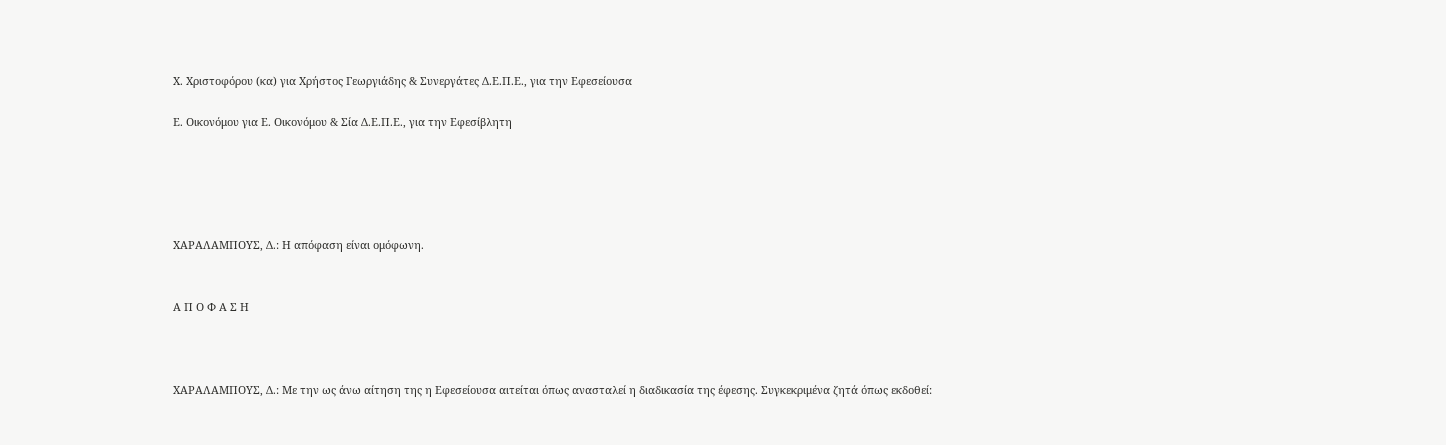Χ. Χριστοφόρου (κα) για Χρήστος Γεωργιάδης & Συνεργάτες Δ.Ε.Π.Ε., για την Εφεσείουσα

Ε. Οικονόμου για Ε. Οικονόμου & Σία Δ.Ε.Π.Ε., για την Εφεσίβλητη





ΧΑΡΑΛΑΜΠΟΥΣ, Δ.: Η απόφαση είναι ομόφωνη.


Α Π Ο Φ Α Σ Η



ΧΑΡΑΛΑΜΠΟΥΣ, Δ.: Με την ως άνω αίτηση της η Εφεσείουσα αιτείται όπως ανασταλεί η διαδικασία της έφεσης. Συγκεκριμένα ζητά όπως εκδοθεί: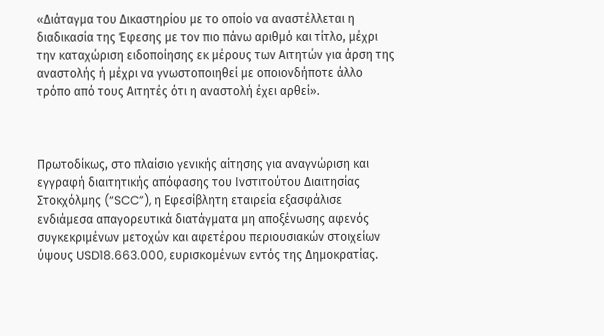«Διάταγμα του Δικαστηρίου με το οποίο να αναστέλλεται η διαδικασία της Έφεσης με τον πιο πάνω αριθμό και τίτλο, μέχρι την καταχώριση ειδοποίησης εκ μέρους των Αιτητών για άρση της αναστολής ή μέχρι να γνωστοποιηθεί με οποιονδήποτε άλλο τρόπο από τους Αιτητές ότι η αναστολή έχει αρθεί».



Πρωτοδίκως, στο πλαίσιο γενικής αίτησης για αναγνώριση και εγγραφή διαιτητικής απόφασης του Ινστιτούτου Διαιτησίας Στοκχόλμης (“SCC”), η Εφεσίβλητη εταιρεία εξασφάλισε ενδιάμεσα απαγορευτικά διατάγματα μη αποξένωσης αφενός συγκεκριμένων μετοχών και αφετέρου περιουσιακών στοιχείων ύψους USD18.663.000, ευρισκομένων εντός της Δημοκρατίας.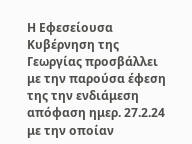Η Εφεσείουσα Κυβέρνηση της Γεωργίας προσβάλλει με την παρούσα έφεση της την ενδιάμεση απόφαση ημερ. 27.2.24 με την οποίαν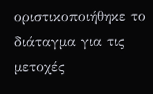οριστικοποιήθηκε το διάταγμα για τις μετοχές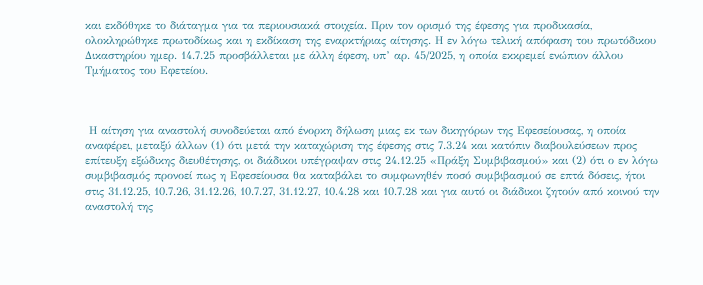και εκδόθηκε το διάταγμα για τα περιουσιακά στοιχεία. Πριν τον ορισμό της έφεσης για προδικασία, ολοκληρώθηκε πρωτοδίκως και η εκδίκαση της εναρκτήριας αίτησης. Η εν λόγω τελική απόφαση του πρωτόδικου Δικαστηρίου ημερ. 14.7.25 προσβάλλεται με άλλη έφεση, υπ’ αρ. 45/2025, η οποία εκκρεμεί ενώπιον άλλου Τμήματος του Εφετείου.



 Η αίτηση για αναστολή συνοδεύεται από ένορκη δήλωση μιας εκ των δικηγόρων της Εφεσείουσας, η οποία αναφέρει, μεταξύ άλλων (1) ότι μετά την καταχώριση της έφεσης στις 7.3.24 και κατόπιν διαβουλεύσεων προς επίτευξη εξώδικης διευθέτησης, οι διάδικοι υπέγραψαν στις 24.12.25 «Πράξη Συμβιβασμού» και (2) ότι ο εν λόγω συμβιβασμός προνοεί πως η Εφεσείουσα θα καταβάλει το συμφωνηθέν ποσό συμβιβασμού σε επτά δόσεις, ήτοι στις 31.12.25, 10.7.26, 31.12.26, 10.7.27, 31.12.27, 10.4.28 και 10.7.28 και για αυτό οι διάδικοι ζητούν από κοινού την αναστολή της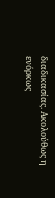διαδικασίας. Ακολούθως η ενόρκως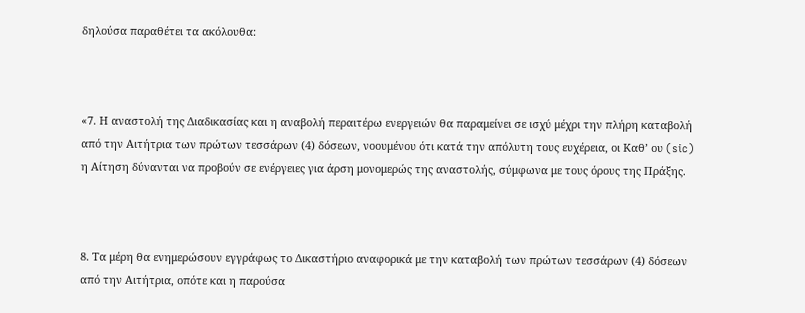δηλούσα παραθέτει τα ακόλουθα:



«7. Η αναστολή της Διαδικασίας και η αναβολή περαιτέρω ενεργειών θα παραμείνει σε ισχύ μέχρι την πλήρη καταβολή από την Αιτήτρια των πρώτων τεσσάρων (4) δόσεων, νοουμένου ότι κατά την απόλυτη τους ευχέρεια, οι Καθ’ ου (sic) η Αίτηση δύνανται να προβούν σε ενέργειες για άρση μονομερώς της αναστολής, σύμφωνα με τους όρους της Πράξης.



8. Τα μέρη θα ενημερώσουν εγγράφως το Δικαστήριο αναφορικά με την καταβολή των πρώτων τεσσάρων (4) δόσεων από την Αιτήτρια, οπότε και η παρούσα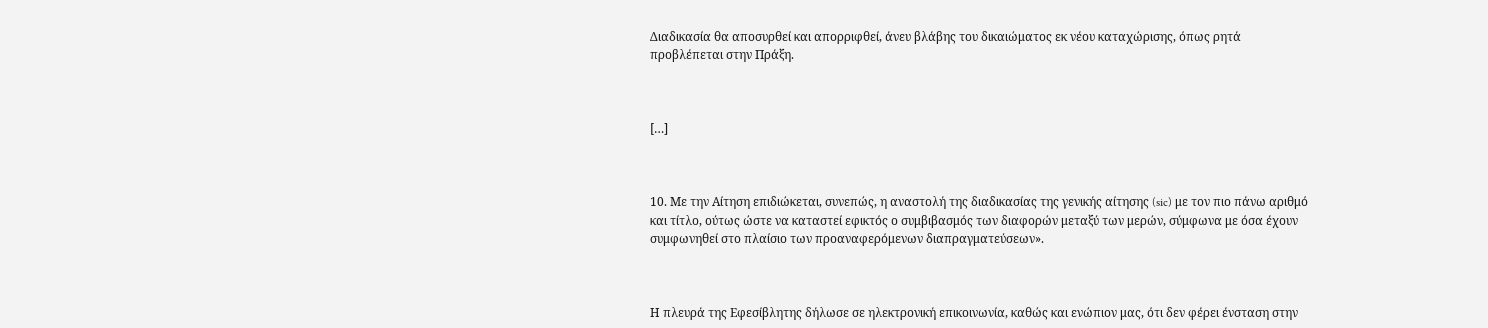Διαδικασία θα αποσυρθεί και απορριφθεί, άνευ βλάβης του δικαιώματος εκ νέου καταχώρισης, όπως ρητά προβλέπεται στην Πράξη.



[…]



10. Με την Αίτηση επιδιώκεται, συνεπώς, η αναστολή της διαδικασίας της γενικής αίτησης (sic) με τον πιο πάνω αριθμό και τίτλο, ούτως ώστε να καταστεί εφικτός ο συμβιβασμός των διαφορών μεταξύ των μερών, σύμφωνα με όσα έχουν συμφωνηθεί στο πλαίσιο των προαναφερόμενων διαπραγματεύσεων».



Η πλευρά της Εφεσίβλητης δήλωσε σε ηλεκτρονική επικοινωνία, καθώς και ενώπιον μας, ότι δεν φέρει ένσταση στην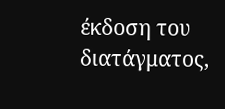έκδοση του διατάγματος,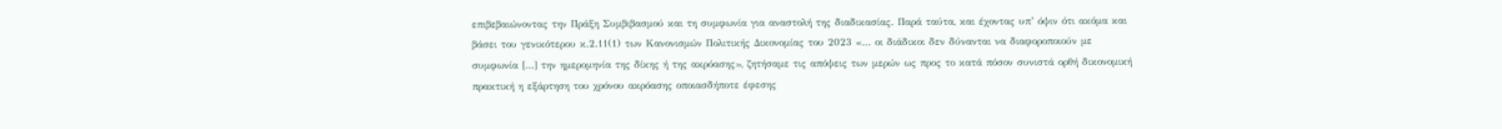επιβεβαιώνοντας την Πράξη Συμβιβασμού και τη συμφωνία για αναστολή της διαδικασίας. Παρά ταύτα, και έχοντας υπ’ όψιν ότι ακόμα και βάσει του γενικότερου κ.2.11(1) των Κανονισμών Πολιτικής Δικονομίας του 2023 «… οι διάδικοι δεν δύνανται να διαφοροποιούν με συμφωνία […] την ημερομηνία της δίκης ή της ακρόασης», ζητήσαμε τις απόψεις των μερών ως προς το κατά πόσον συνιστά ορθή δικονομική πρακτική η εξάρτηση του χρόνου ακρόασης οποιασδήποτε έφεσης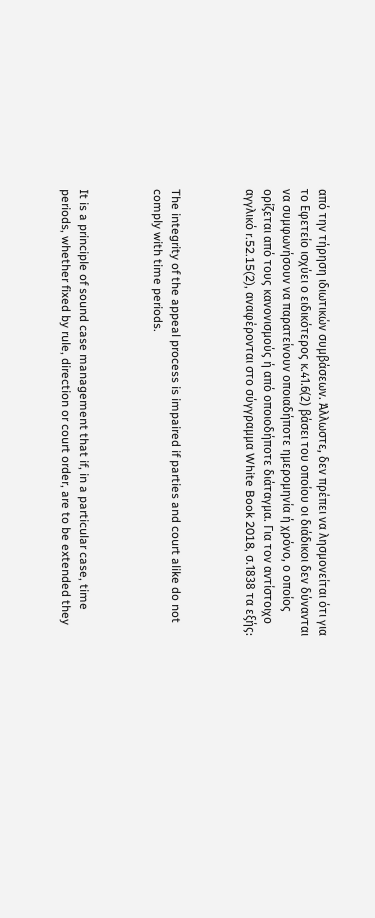από την τήρηση ιδιωτικών συμβάσεων. Άλλωστε, δεν πρέπει να λησμονείται ότι για το Εφετείο ισχύει ο ειδικότερος κ.41.6(2) βάσει του οποίου οι διάδικοι δεν δύνανται να συμφωνήσουν να παρατείνουν οποιαδήποτε ημερομηνία ή χρόνο, ο οποίος ορίζεται από τους κανονισμούς ή από οποιοδήποτε διάταγμα. Για τον αντίστοιχο αγγλικό r.52.15(2), αναφέρονται στο σύγγραμμα White Book 2018, σ.1838 τα εξής:



The integrity of the appeal process is impaired if parties and court alike do not comply with time periods.



It is a principle of sound case management that if, in a particular case, time periods, whether fixed by rule, direction or court order, are to be extended they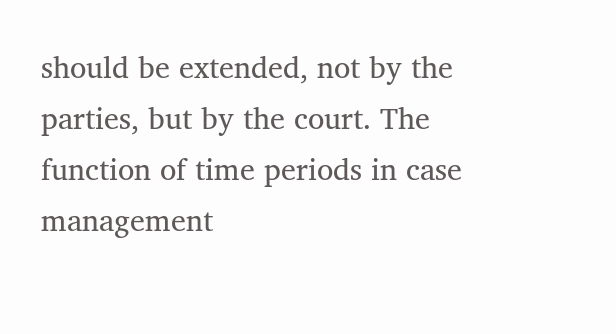should be extended, not by the parties, but by the court. The function of time periods in case management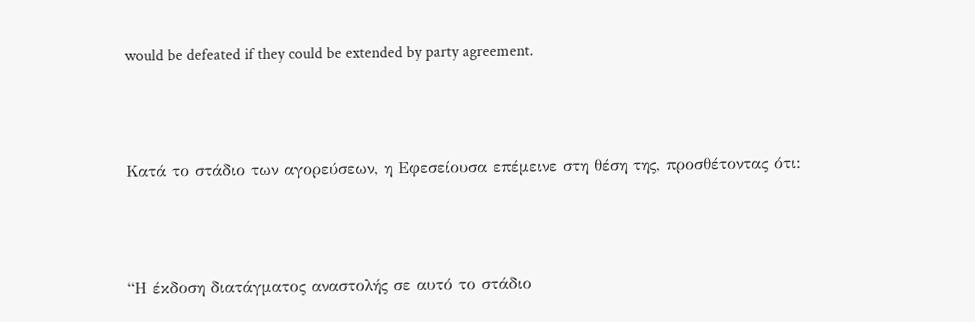would be defeated if they could be extended by party agreement.



Κατά το στάδιο των αγορεύσεων, η Εφεσείουσα επέμεινε στη θέση της, προσθέτοντας ότι:



“Η έκδοση διατάγματος αναστολής σε αυτό το στάδιο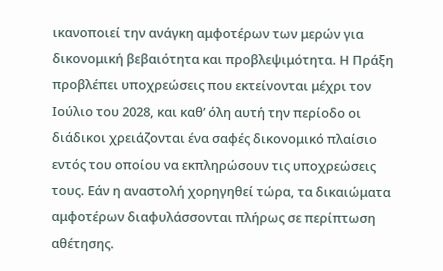ικανοποιεί την ανάγκη αμφοτέρων των μερών για δικονομική βεβαιότητα και προβλεψιμότητα. Η Πράξη προβλέπει υποχρεώσεις που εκτείνονται μέχρι τον Ιούλιο του 2028, και καθ’ όλη αυτή την περίοδο οι διάδικοι χρειάζονται ένα σαφές δικονομικό πλαίσιο εντός του οποίου να εκπληρώσουν τις υποχρεώσεις τους. Εάν η αναστολή χορηγηθεί τώρα, τα δικαιώματα αμφοτέρων διαφυλάσσονται πλήρως σε περίπτωση αθέτησης.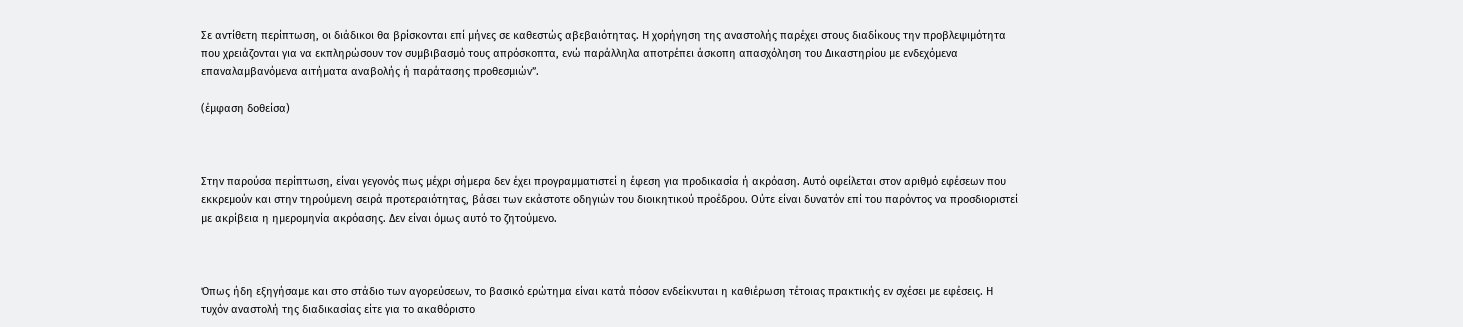Σε αντίθετη περίπτωση, οι διάδικοι θα βρίσκονται επί μήνες σε καθεστώς αβεβαιότητας. Η χορήγηση της αναστολής παρέχει στους διαδίκους την προβλεψιμότητα που χρειάζονται για να εκπληρώσουν τον συμβιβασμό τους απρόσκοπτα, ενώ παράλληλα αποτρέπει άσκοπη απασχόληση του Δικαστηρίου με ενδεχόμενα επαναλαμβανόμενα αιτήματα αναβολής ή παράτασης προθεσμιών”.

(έμφαση δοθείσα)



Στην παρούσα περίπτωση, είναι γεγονός πως μέχρι σήμερα δεν έχει προγραμματιστεί η έφεση για προδικασία ή ακρόαση. Αυτό οφείλεται στον αριθμό εφέσεων που εκκρεμούν και στην τηρούμενη σειρά προτεραιότητας, βάσει των εκάστοτε οδηγιών του διοικητικού προέδρου. Ούτε είναι δυνατόν επί του παρόντος να προσδιοριστεί με ακρίβεια η ημερομηνία ακρόασης. Δεν είναι όμως αυτό το ζητούμενο.



Όπως ήδη εξηγήσαμε και στο στάδιο των αγορεύσεων, το βασικό ερώτημα είναι κατά πόσον ενδείκνυται η καθιέρωση τέτοιας πρακτικής εν σχέσει με εφέσεις. Η τυχόν αναστολή της διαδικασίας είτε για το ακαθόριστο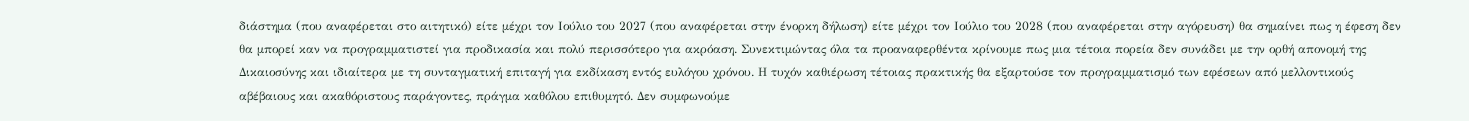διάστημα (που αναφέρεται στο αιτητικό) είτε μέχρι τον Ιούλιο του 2027 (που αναφέρεται στην ένορκη δήλωση) είτε μέχρι τον Ιούλιο του 2028 (που αναφέρεται στην αγόρευση) θα σημαίνει πως η έφεση δεν θα μπορεί καν να προγραμματιστεί για προδικασία και πολύ περισσότερο για ακρόαση. Συνεκτιμώντας όλα τα προαναφερθέντα κρίνουμε πως μια τέτοια πορεία δεν συνάδει με την ορθή απονομή της Δικαιοσύνης και ιδιαίτερα με τη συνταγματική επιταγή για εκδίκαση εντός ευλόγου χρόνου. Η τυχόν καθιέρωση τέτοιας πρακτικής θα εξαρτούσε τον προγραμματισμό των εφέσεων από μελλοντικούς αβέβαιους και ακαθόριστους παράγοντες, πράγμα καθόλου επιθυμητό. Δεν συμφωνούμε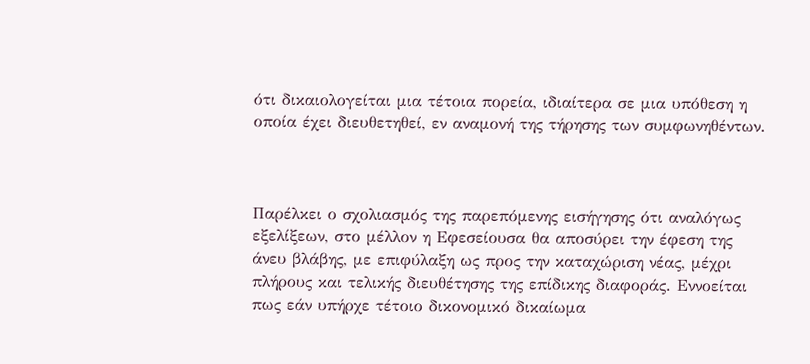ότι δικαιολογείται μια τέτοια πορεία, ιδιαίτερα σε μια υπόθεση η οποία έχει διευθετηθεί, εν αναμονή της τήρησης των συμφωνηθέντων.



Παρέλκει ο σχολιασμός της παρεπόμενης εισήγησης ότι αναλόγως εξελίξεων, στο μέλλον η Εφεσείουσα θα αποσύρει την έφεση της άνευ βλάβης, με επιφύλαξη ως προς την καταχώριση νέας, μέχρι πλήρους και τελικής διευθέτησης της επίδικης διαφοράς. Εννοείται πως εάν υπήρχε τέτοιο δικονομικό δικαίωμα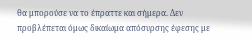θα μπορούσε να το έπραττε και σήμερα. Δεν προβλέπεται όμως δικαίωμα απόσυρσης έφεσης με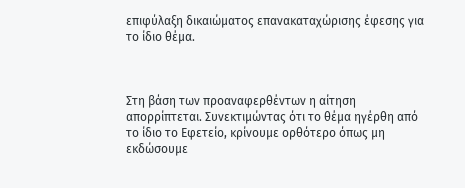επιφύλαξη δικαιώματος επανακαταχώρισης έφεσης για το ίδιο θέμα.



Στη βάση των προαναφερθέντων η αίτηση απορρίπτεται. Συνεκτιμώντας ότι το θέμα ηγέρθη από το ίδιο το Εφετείο, κρίνουμε ορθότερο όπως μη εκδώσουμε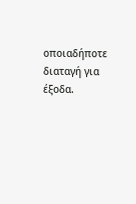οποιαδήποτε διαταγή για έξοδα.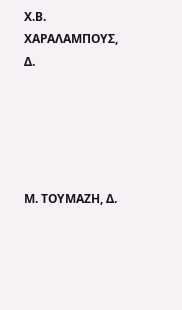Χ.Β. ΧΑΡΑΛΑΜΠΟΥΣ, Δ.





Μ. ΤΟΥΜΑΖΗ, Δ.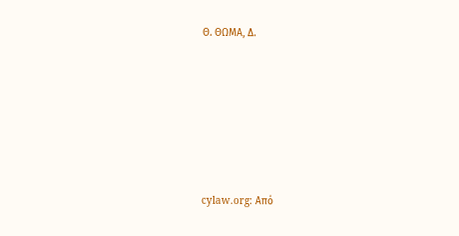Θ. ΘΩΜΑ, Δ.






cylaw.org: Από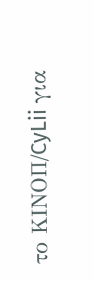το ΚΙΝOΠ/CyLii για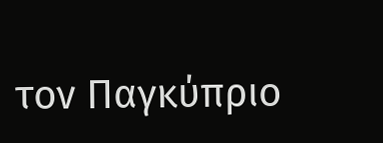τον Παγκύπριο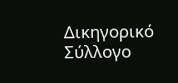Δικηγορικό Σύλλογο